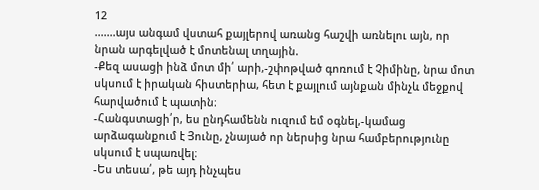12
.......այս անգամ վստահ քայլերով առանց հաշվի առնելու այն, որ նրան արգելված է մոտենալ տղային.
-Քեզ ասացի ինձ մոտ մի՛ արի,-շփոթված գոռում է Չիմինը, նրա մոտ սկսում է իրական հիստերիա, հետ է քայլում այնքան մինչև մեջքով հարվածում է պատին։
-Հանգստացի՛ր, ես ընդհամենն ուզում եմ օգնել,-կամաց արձագանքում է Յունը, չնայած որ ներսից նրա համբերությունը սկսում է սպառվել։
-Ես տեսա՛, թե այդ ինչպես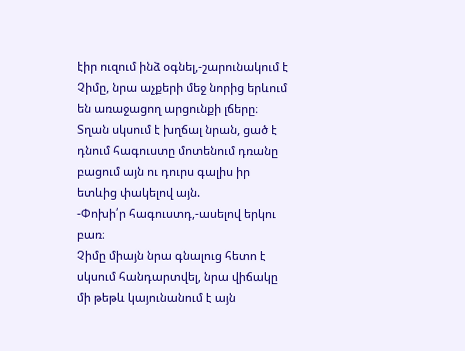էիր ուզում ինձ օգնել,-շարունակում է Չիմը, նրա աչքերի մեջ նորից երևում են առաջացող արցունքի լճերը։
Տղան սկսում է խղճալ նրան, ցած է դնում հագուստը մոտենում դռանը բացում այն ու դուրս գալիս իր ետևից փակելով այն.
-Փոխի՛ր հագուստդ,-ասելով երկու բառ։
Չիմը միայն նրա գնալուց հետո է սկսում հանդարտվել, նրա վիճակը մի թեթև կայունանում է այն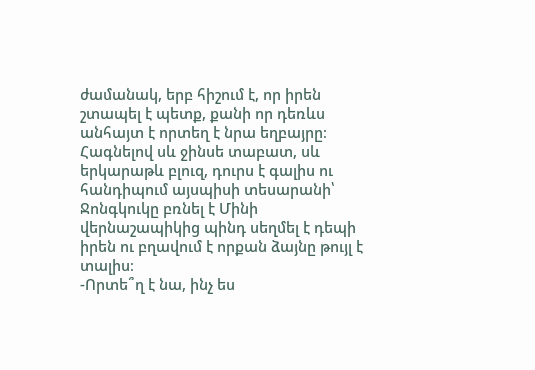ժամանակ, երբ հիշում է, որ իրեն շտապել է պետք, քանի որ դեռևս անհայտ է որտեղ է նրա եղբայրը։
Հագնելով սև ջինսե տաբատ, սև երկարաթև բլուզ, դուրս է գալիս ու հանդիպում այսպիսի տեսարանի՝ Ջոնգկուկը բռնել է Մինի վերնաշապիկից պինդ սեղմել է դեպի իրեն ու բղավում է որքան ձայնը թույլ է տալիս։
-Որտե՞ղ է նա, ինչ ես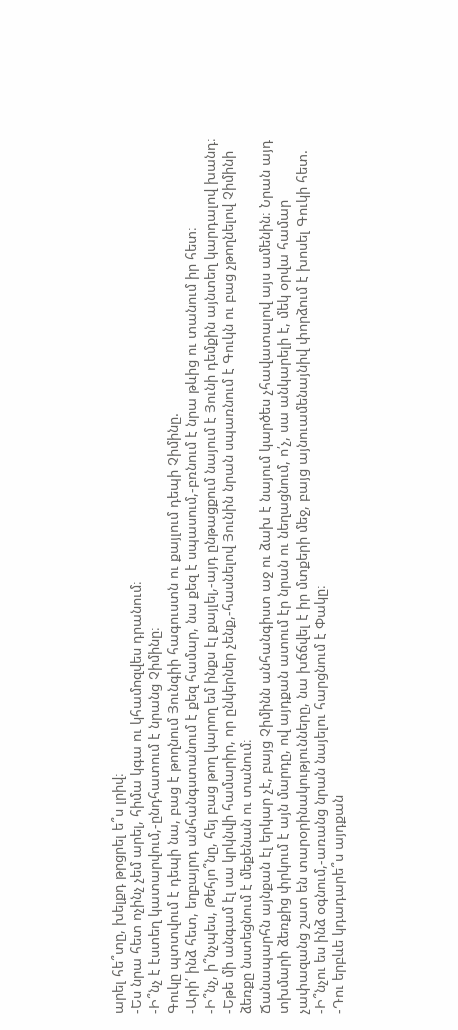արել հե՞տը, խելքդ թրցրել ե՞ս լրիվ։
-Ես նրա հետ ոչինչ չեմ արել, հիմա կգա ու կհամոզվես դրանում։
-Ի՞նչ է էստեղ կատարվում,-ընդհատում է նրանց Չիմինը։
Գուկը պտտվում է դեպի նա, բաց է թողնում Յունգիի հագուստն ու քայլում դեպի Չիմինը.
-Արի՛ ինձ հետ, եղբայրդ անհանգստանում է քեզ համար, նա քեզ է սպասում,-բռնում է նրա թևից ու տանում իր հետ։
-Ի՞նչ, ի՞նչպես, Թեհյո՞նը, հեյ բաց թող կարող եմ ինքս էլ քայլել,-այդ ընթացքում նայում է Յունի դեմքին այնտեղ կարդալով խանդ։
-Եթե մի անգամ էլ սա կրկնվի համարիր, որ ընկերներ չենք,-հասնելով Յունին նրան սպառնում է Գուկն ու բաց չթողնելով Չիմինի ձեռքը նստեցնում է մեքենան ու տանում։
Ճանապարհն այնքան էլ երկար չէ, բայց Չիմինն անհանգիստ աջ ու ձախ է նայում կարծես չհավատալով այս ամենին։ Նրան այդ տխմարի ձեռքից փրկում է այն մարդը, ով այդքան ատում էր նրան ու նեղացնում, ո՛չ, սա անկարելի է, մեկ օրվա համար չափազանց շատ են տարօրինակությունները, նա խճճվել է իր մտքերի մեջ, բայց այնուամենայնիվ փորձում է խոսել Գուկի հետ.
-Ի՞նչու ես ինձ օգնում,-առանց նրան նայելու հարցնում է Փակը։
-Դու երբևե կդադարե՞ս այդքան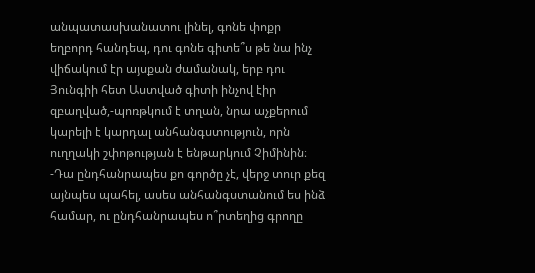անպատասխանատու լինել, գոնե փոքր եղբորդ հանդեպ, դու գոնե գիտե՞ս թե նա ինչ վիճակում էր այսքան ժամանակ, երբ դու Յունգիի հետ Աստված գիտի ինչով էիր զբաղված,-պոռթկում է տղան, նրա աչքերում կարելի է կարդալ անհանգստություն, որն ուղղակի շփոթության է ենթարկում Չիմինին։
-Դա ընդհանրապես քո գործը չէ, վերջ տուր քեզ այնպես պահել, ասես անհանգստանում ես ինձ համար, ու ընդհանրապես ո՞րտեղից գրողը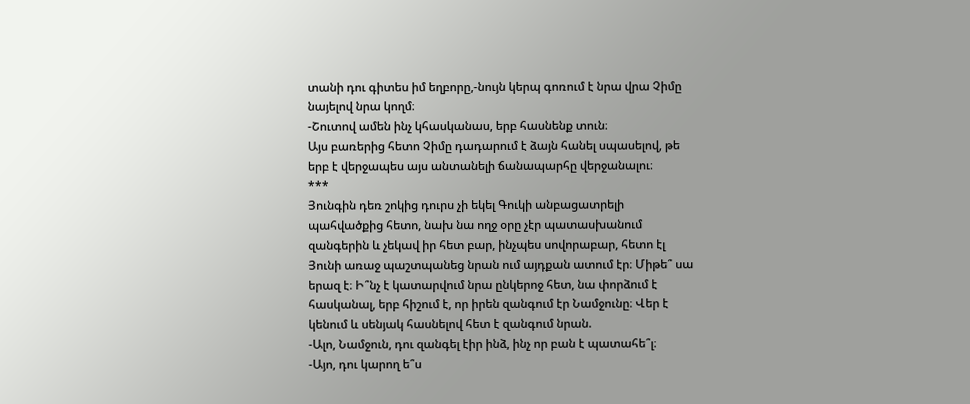տանի դու գիտես իմ եղբորը,-նույն կերպ գոռում է նրա վրա Չիմը նայելով նրա կողմ։
-Շուտով ամեն ինչ կհասկանաս, երբ հասնենք տուն։
Այս բառերից հետո Չիմը դադարում է ձայն հանել սպասելով, թե երբ է վերջապես այս անտանելի ճանապարհը վերջանալու։
***
Յունգին դեռ շոկից դուրս չի եկել Գուկի անբացատրելի պահվածքից հետո, նախ նա ողջ օրը չէր պատասխանում զանգերին և չեկավ իր հետ բար, ինչպես սովորաբար, հետո էլ Յունի առաջ պաշտպանեց նրան ում այդքան ատում էր։ Միթե՞ սա երազ է։ Ի՞նչ է կատարվում նրա ընկերոջ հետ, նա փորձում է հասկանալ, երբ հիշում է, որ իրեն զանգում էր Նամջունը։ Վեր է կենում և սենյակ հասնելով հետ է զանգում նրան.
-Ալո, Նամջուն, դու զանգել էիր ինձ, ինչ որ բան է պատահե՞լ։
-Այո, դու կարող ե՞ս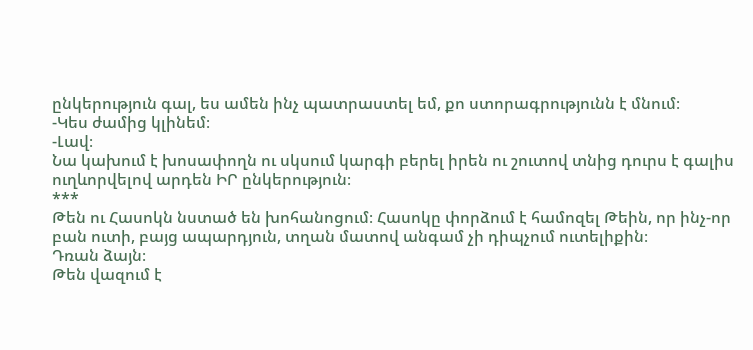ընկերություն գալ, ես ամեն ինչ պատրաստել եմ, քո ստորագրությունն է մնում։
-Կես ժամից կլինեմ։
-Լավ։
Նա կախում է խոսափողն ու սկսում կարգի բերել իրեն ու շուտով տնից դուրս է գալիս ուղևորվելով արդեն ԻՐ ընկերություն։
***
Թեն ու Հասոկն նստած են խոհանոցում։ Հասոկը փորձում է համոզել Թեին, որ ինչ-որ բան ուտի, բայց ապարդյուն, տղան մատով անգամ չի դիպչում ուտելիքին։
Դռան ձայն։
Թեն վազում է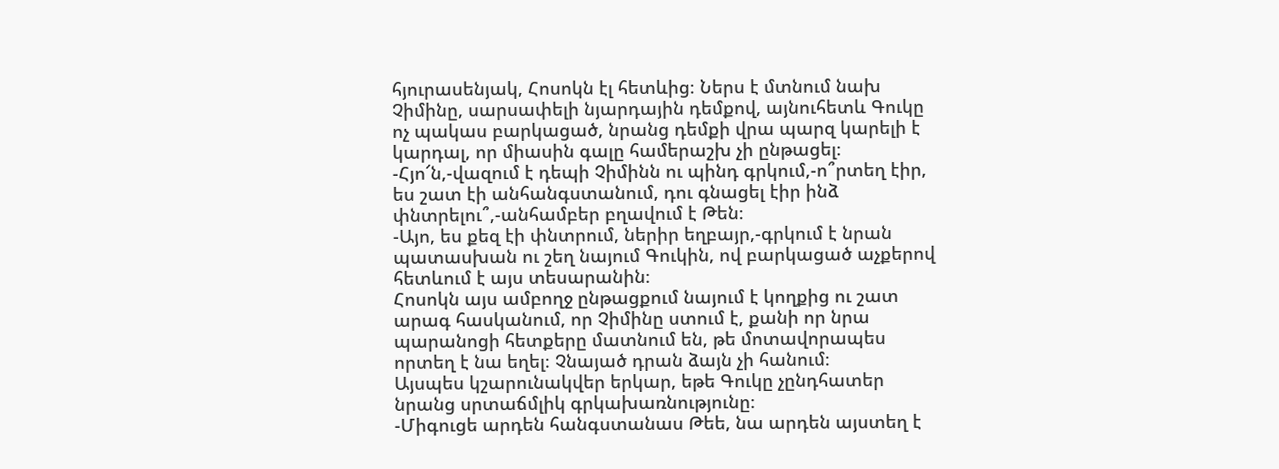հյուրասենյակ, Հոսոկն էլ հետևից։ Ներս է մտնում նախ Չիմինը, սարսափելի նյարդային դեմքով, այնուհետև Գուկը ոչ պակաս բարկացած, նրանց դեմքի վրա պարզ կարելի է կարդալ, որ միասին գալը համերաշխ չի ընթացել։
-Հյո՜ն,-վազում է դեպի Չիմինն ու պինդ գրկում,-ո՞րտեղ էիր, ես շատ էի անհանգստանում, դու գնացել էիր ինձ փնտրելու՞,-անհամբեր բղավում է Թեն։
-Այո, ես քեզ էի փնտրում, ներիր եղբայր,-գրկում է նրան պատասխան ու շեղ նայում Գուկին, ով բարկացած աչքերով հետևում է այս տեսարանին։
Հոսոկն այս ամբողջ ընթացքում նայում է կողքից ու շատ արագ հասկանում, որ Չիմինը ստում է, քանի որ նրա պարանոցի հետքերը մատնում են, թե մոտավորապես որտեղ է նա եղել։ Չնայած դրան ձայն չի հանում։
Այսպես կշարունակվեր երկար, եթե Գուկը չընդհատեր նրանց սրտաճմլիկ գրկախառնությունը։
-Միգուցե արդեն հանգստանաս Թեե, նա արդեն այստեղ է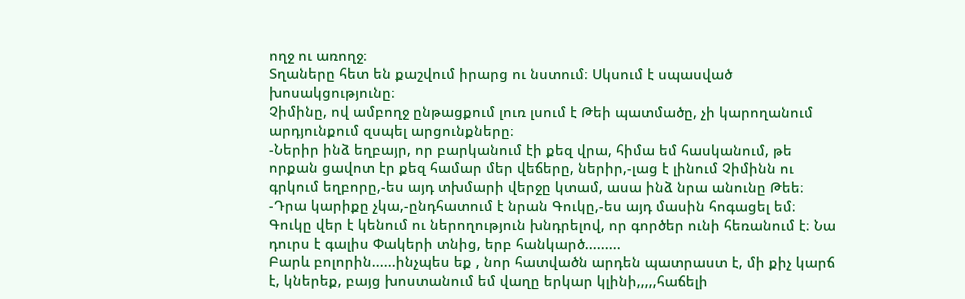ողջ ու առողջ։
Տղաները հետ են քաշվում իրարց ու նստում։ Սկսում է սպասված խոսակցությունը։
Չիմինը, ով ամբողջ ընթացքում լուռ լսում է Թեի պատմածը, չի կարողանում արդյունքում զսպել արցունքները։
-Ներիր ինձ եղբայր, որ բարկանում էի քեզ վրա, հիմա եմ հասկանում, թե որքան ցավոտ էր քեզ համար մեր վեճերը, ներիր,-լաց է լինում Չիմինն ու գրկում եղբորը,-ես այդ տխմարի վերջը կտամ, ասա ինձ նրա անունը Թեե։
-Դրա կարիքը չկա,-ընդհատում է նրան Գուկը,-ես այդ մասին հոգացել եմ։
Գուկը վեր է կենում ու ներողություն խնդրելով, որ գործեր ունի հեռանում է։ Նա դուրս է գալիս Փակերի տնից, երբ հանկարծ.........
Բարև բոլորին......ինչպես եք , նոր հատվածն արդեն պատրաստ է, մի քիչ կարճ է, կներեք, բայց խոստանում եմ վաղը երկար կլինի,,,,,հաճելի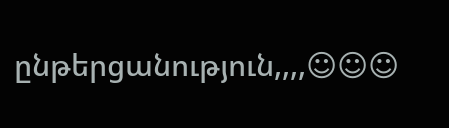ընթերցանություն,,,,☺☺☺